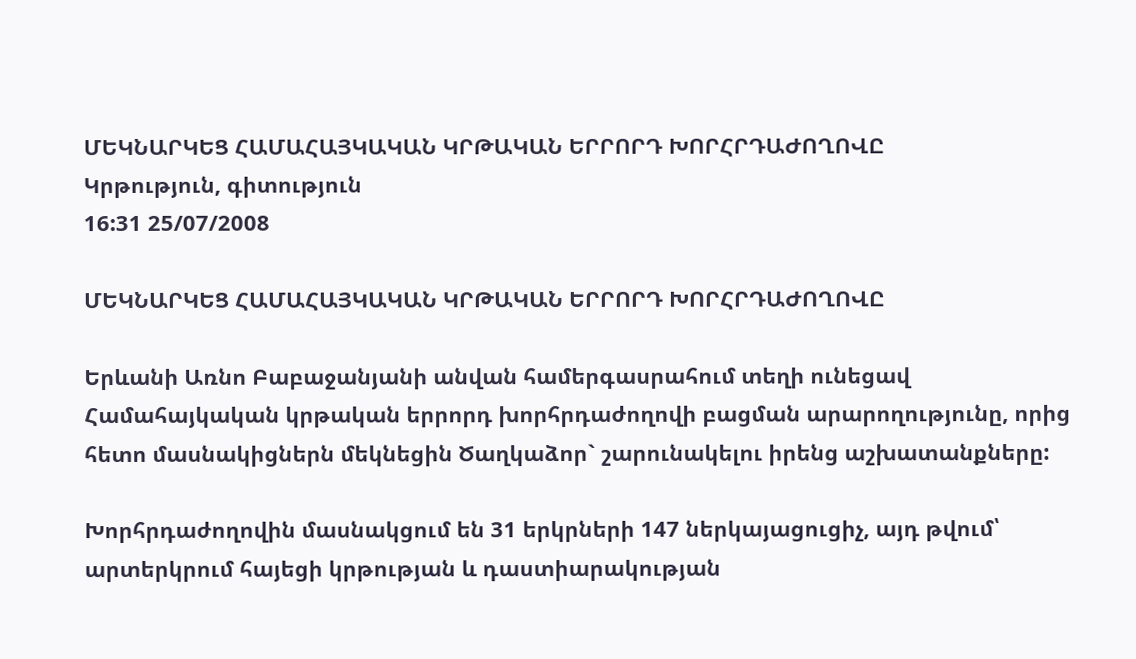ՄԵԿՆԱՐԿԵՑ ՀԱՄԱՀԱՅԿԱԿԱՆ ԿՐԹԱԿԱՆ ԵՐՐՈՐԴ ԽՈՐՀՐԴԱԺՈՂՈՎԸ
Կրթություն, գիտություն
16:31 25/07/2008

ՄԵԿՆԱՐԿԵՑ ՀԱՄԱՀԱՅԿԱԿԱՆ ԿՐԹԱԿԱՆ ԵՐՐՈՐԴ ԽՈՐՀՐԴԱԺՈՂՈՎԸ

Երևանի Առնո Բաբաջանյանի անվան համերգասրահում տեղի ունեցավ Համահայկական կրթական երրորդ խորհրդաժողովի բացման արարողությունը, որից հետո մասնակիցներն մեկնեցին Ծաղկաձոր` շարունակելու իրենց աշխատանքները:

Խորհրդաժողովին մասնակցում են 31 երկրների 147 ներկայացուցիչ, այդ թվում՝ արտերկրում հայեցի կրթության և դաստիարակության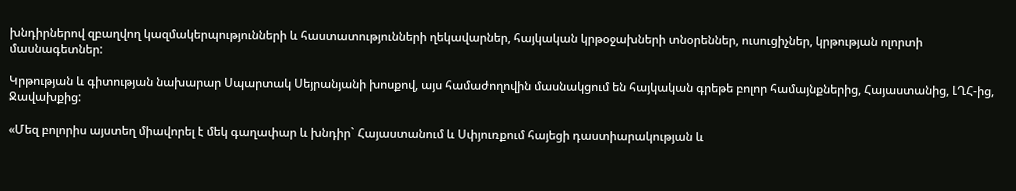խնդիրներով զբաղվող կազմակերպությունների և հաստատությունների ղեկավարներ, հայկական կրթօջախների տնօրեններ, ուսուցիչներ, կրթության ոլորտի մասնագետներ:

Կրթության և գիտության նախարար Սպարտակ Սեյրանյանի խոսքով, այս համաժողովին մասնակցում են հայկական գրեթե բոլոր համայնքներից, Հայաստանից, ԼՂՀ-ից, Ջավախքից:

«Մեզ բոլորիս այստեղ միավորել է մեկ գաղափար և խնդիր` Հայաստանում և Սփյուռքում հայեցի դաստիարակության և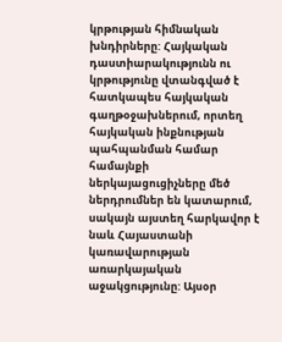կրթության հիմնական խնդիրները: Հայկական դաստիարակությունն ու կրթությունը վտանգված է հատկապես հայկական գաղթօջախներում, որտեղ հայկական ինքնության պահպանման համար համայնքի ներկայացուցիչները մեծ ներդրումներ են կատարում, սակայն այստեղ հարկավոր է նաև Հայաստանի կառավարության առարկայական աջակցությունը: Այսօր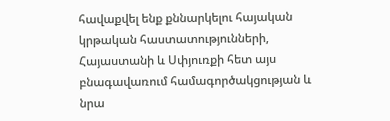հավաքվել ենք քննարկելու հայական կրթական հաստատությունների, Հայաստանի և Սփյուռքի հետ այս բնագավառում համագործակցության և նրա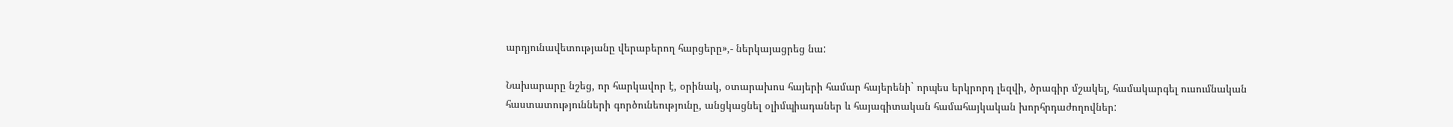արդյունավետությանը վերաբերող հարցերը»,- ներկայացրեց նա:

Նախարարը նշեց, որ հարկավոր է, օրինակ, օտարախոս հայերի համար հայերենի` որպես երկրորդ լեզվի, ծրագիր մշակել, համակարգել ուսումնական հաստատությունների գործունեությունը, անցկացնել օլիմպիադաներ և հայագիտական համահայկական խորհրդաժողովներ: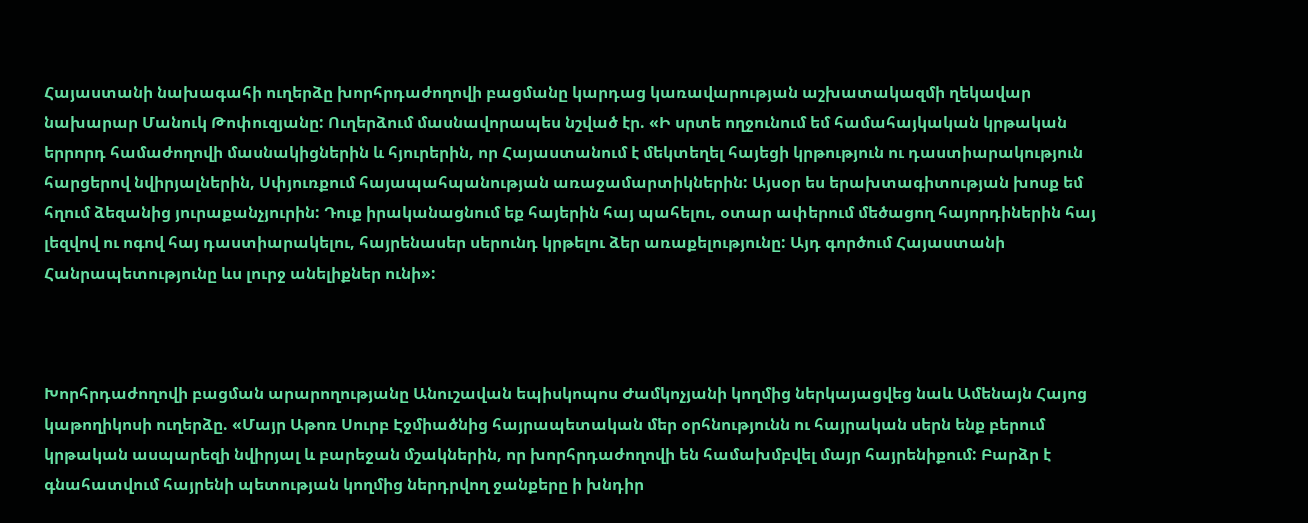Հայաստանի նախագահի ուղերձը խորհրդաժողովի բացմանը կարդաց կառավարության աշխատակազմի ղեկավար նախարար Մանուկ Թոփուզյանը: Ուղերձում մասնավորապես նշված էր. «Ի սրտե ողջունում եմ համահայկական կրթական երրորդ համաժողովի մասնակիցներին և հյուրերին, որ Հայաստանում է մեկտեղել հայեցի կրթություն ու դաստիարակություն հարցերով նվիրյալներին, Սփյուռքում հայապահպանության առաջամարտիկներին: Այսօր ես երախտագիտության խոսք եմ հղում ձեզանից յուրաքանչյուրին: Դուք իրականացնում եք հայերին հայ պահելու, օտար ափերում մեծացող հայորդիներին հայ լեզվով ու ոգով հայ դաստիարակելու, հայրենասեր սերունդ կրթելու ձեր առաքելությունը: Այդ գործում Հայաստանի Հանրապետությունը ևս լուրջ անելիքներ ունի»:



Խորհրդաժողովի բացման արարողությանը Անուշավան եպիսկոպոս Ժամկոչյանի կողմից ներկայացվեց նաև Ամենայն Հայոց կաթողիկոսի ուղերձը. «Մայր Աթոռ Սուրբ Էջմիածնից հայրապետական մեր օրհնությունն ու հայրական սերն ենք բերում կրթական ասպարեզի նվիրյալ և բարեջան մշակներին, որ խորհրդաժողովի են համախմբվել մայր հայրենիքում: Բարձր է գնահատվում հայրենի պետության կողմից ներդրվող ջանքերը ի խնդիր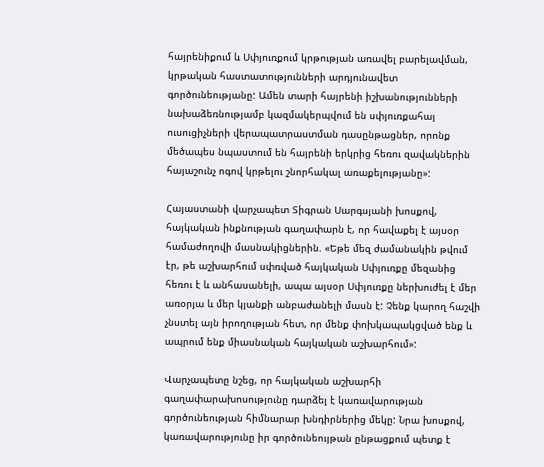հայրենիքում և Սփյուռքում կրթության առավել բարելավման, կրթական հաստատությունների արդյունավետ գործունեությանը: Ամեն տարի հայրենի իշխանությունների նախաձեռնությամբ կազմակերպվում են սփյուռքահայ ուսուցիչների վերապատրաստման դասընթացներ, որոնք մեծապես նպաստում են հայրենի երկրից հեռու զավակներին հայաշունչ ոգով կրթելու շնորհակալ առաքելությանը»:

Հայաստանի վարչապետ Տիգրան Սարգսյանի խոսքով, հայկական ինքնության գաղափարն է, որ հավաքել է այսօր համաժողովի մասնակիցներին. «Եթե մեզ ժամանակին թվում էր, թե աշխարհում սփռված հայկական Սփյուռքը մեզանից հեռու է և անհասանելի, ապա այսօր Սփյուռքը ներխուժել է մեր առօրյա և մեր կյանքի անբաժանելի մասն է: Չենք կարող հաշվի չնստել այն իրողության հետ, որ մենք փոխկապակցված ենք և ապրում ենք միասնական հայկական աշխարհում»:

Վարչապետը նշեց, որ հայկական աշխարհի գաղափարախոսությունը դարձել է կառավարության գործունեության հիմնարար խնդիրներից մեկը: Նրա խոսքով, կառավարությունը իր գործունեույթան ընթացքում պետք է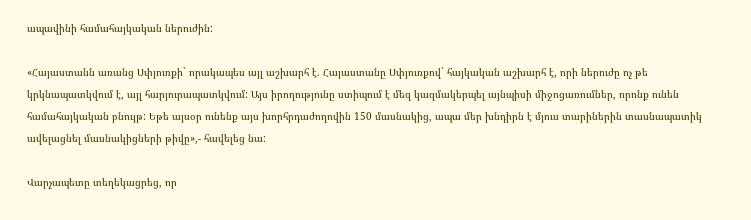ապավինի համահայկական ներուժին:

«Հայաստանն առանց Սփյուռքի` որակապես այլ աշխարհ է. Հայաստանը Սփյուռքով` հայկական աշխարհ է, որի ներուժը ոչ թե կրկնապատկվում է, այլ հարյուրապատկվում: Այս իրողությունը ստիպում է մեզ կազմակերպել այնպիսի միջոցառումներ, որոնք ունեն համահայկական բնույթ: Եթե այսօր ունենք այս խորհրդաժողովին 150 մասնակից, ապա մեր խնդիրն է մյուս տարիներին տասնապատիկ ավելացնել մասնակիցների թիվը»,- հավելեց նա:

Վարչապետը տեղեկացրեց, որ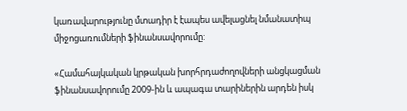կառավարությունը մտադիր է էապես ավելացնել նմանատիպ միջոցառումների ֆինանսավորումը:

«Համահայկական կրթական խորհրդաժողովների անցկացման ֆինանսավորումը 2009-ին և ապագա տարիներին արդեն իսկ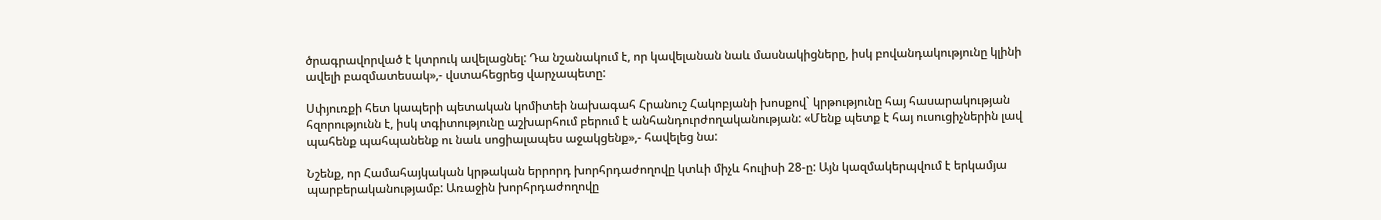ծրագրավորված է կտրուկ ավելացնել: Դա նշանակում է, որ կավելանան նաև մասնակիցները, իսկ բովանդակությունը կլինի ավելի բազմատեսակ»,- վստահեցրեց վարչապետը:

Սփյուռքի հետ կապերի պետական կոմիտեի նախագահ Հրանուշ Հակոբյանի խոսքով` կրթությունը հայ հասարակության հզորությունն է, իսկ տգիտությունը աշխարհում բերում է անհանդուրժողականության: «Մենք պետք է հայ ուսուցիչներին լավ պահենք պահպանենք ու նաև սոցիալապես աջակցենք»,- հավելեց նա:

Նշենք, որ Համահայկական կրթական երրորդ խորհրդաժողովը կտևի միչև հուլիսի 28-ը: Այն կազմակերպվում է երկամյա պարբերականությամբ: Առաջին խորհրդաժողովը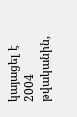կայացել է 2004 թվականին,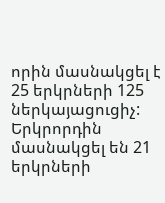որին մասնակցել է 25 երկրների 125 ներկայացուցիչ: Երկրորդին մասնակցել են 21 երկրների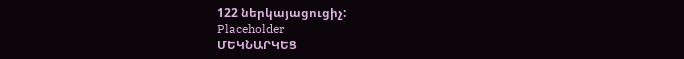122 ներկայացուցիչ:
Placeholder
ՄԵԿՆԱՐԿԵՑ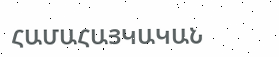ՀԱՄԱՀԱՅԿԱԿԱՆ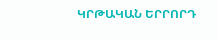ԿՐԹԱԿԱՆ ԵՐՐՈՐԴ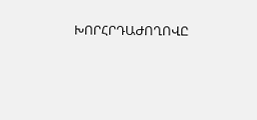ԽՈՐՀՐԴԱԺՈՂՈՎԸ